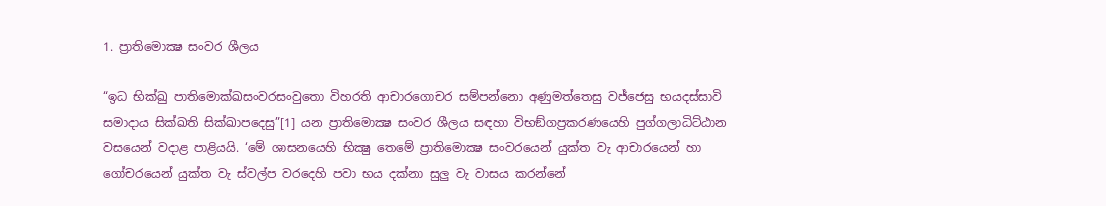1. ප්‍රාතිමොක්‍ෂ සංවර ශීලය

“ඉධ භික්ඛු පාතිමොක්ඛසංවරසංවුතො විහරති ආචාරගොචර සම්පන්නො අණුමත්තෙසු වජ්ජෙසු භයදස්සාවි සමාදාය සික්ඛති සික්ඛාපදෙසු”[1] යන ප්‍රාතිමොක්‍ෂ සංවර ශීලය සඳහා විභඞ්ගප්‍ර‍කරණයෙහි පුග්ගලාධිට්ඨාන වසයෙන් වදාළ පාළියයි. ‘මේ ශාසනයෙහි භික්‍ෂු තෙමේ ප්‍රාතිමොක්‍ෂ සංවරයෙන් යුක්ත වැ ආචාරයෙන් හා ගෝචරයෙන් යුක්ත වැ ස්වල්ප වරදෙහි පවා භය දක්නා සුලු වැ වාසය කරන්නේ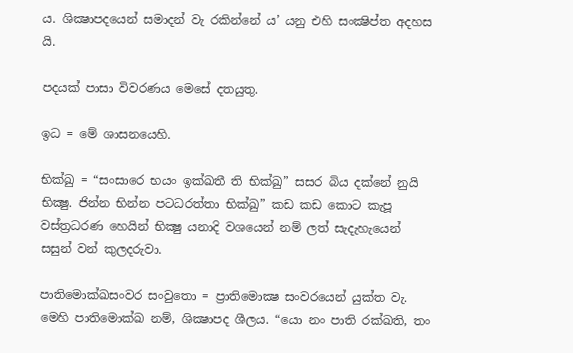ය. ශික්‍ෂාපදයෙන් සමාදන් වැ රකින්නේ ය’ යනු එහි සංක්‍ෂිප්ත අදහස යි.

පදයක් පාසා විවරණය මෙසේ දතයුතු.

ඉධ = මේ ශාසනයෙහි.

භික්ඛු = “සංසාරෙ භයං ඉක්ඛතී ති භික්ඛු” සසර බිය දක්නේ නුයි භික්‍ෂු. ජින්න භින්න පටධරත්තා භික්ඛු” කඩ කඩ කොට කැපූ වස්ත්‍ර‍ධරණ හෙයින් භික්‍ෂු යනාදි වශයෙන් නම් ලත් සැදැහැයෙන් සසුන් වන් කුලදරුවා.

පාතිමොක්ඛසංවර සංවුතො = ප්‍රාතිමොක්‍ෂ සංවරයෙන් යුක්ත වැ. මෙහි පාතිමොක්ඛ නම්, ශික්‍ෂාපද ශීලය. “යො නං පාති රක්ඛති, තං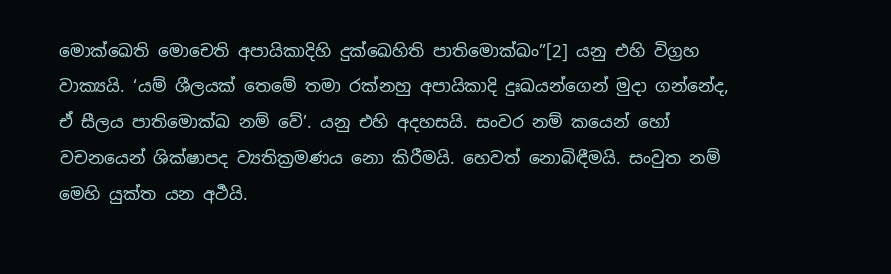මොක්ඛෙති මොචෙති අපායිකාදිහි දුක්ඛෙහිති පාතිමොක්ඛං”[2] යනු එහි විග්‍ර‍හ වාක්‍යයි. ‘යම් ශීලයක් තෙමේ තමා රක්නහු අපායිකාදි දුඃඛයන්ගෙන් මුදා ගන්නේද, ඒ සීලය පාතිමොක්ඛ නම් වේ’. යනු එහි අදහසයි. සංවර නම් කයෙන් හෝ වචනයෙන් ශික්ෂාපද ව්‍යතික්‍ර‍මණය නො කිරීමයි. හෙවත් නොබිඳීමයි. සංවුත නම් මෙහි යුක්ත යන අර්‍ථයි.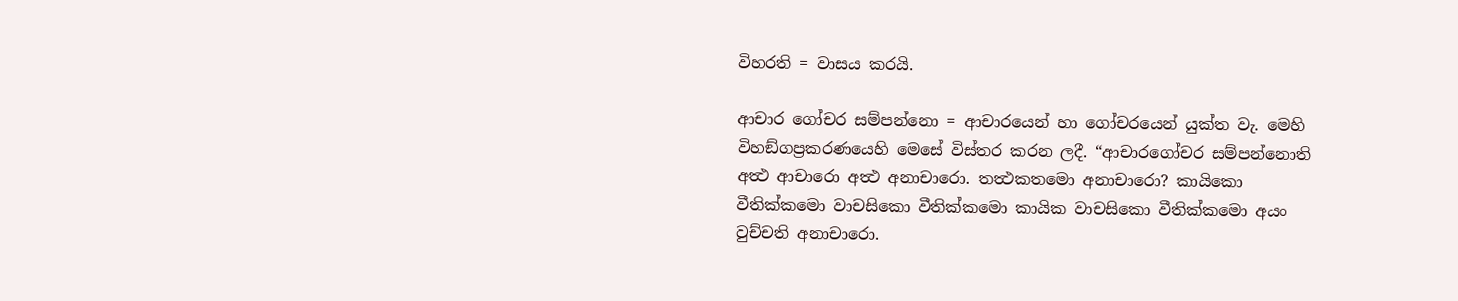විහරති = වාසය කරයි.

ආචාර ගෝචර සම්පන්නො = ආචාරයෙන් හා ගෝචරයෙන් යුක්ත වැ. මෙහි විහඞ්ගප්‍ර‍කරණයෙහි මෙසේ විස්තර කරන ලදී. “ආචාරගෝචර සම්පන්නොති අත්‍ථ ආචාරො අත්‍ථ අනාචාරො. තත්‍ථකතමො අනාචාරො? කායිකො වීතික්කමො වාචසිකො වීතික්කමො කායික වාචසිකො වීතික්කමො අයං වුච්චති අනාචාරො.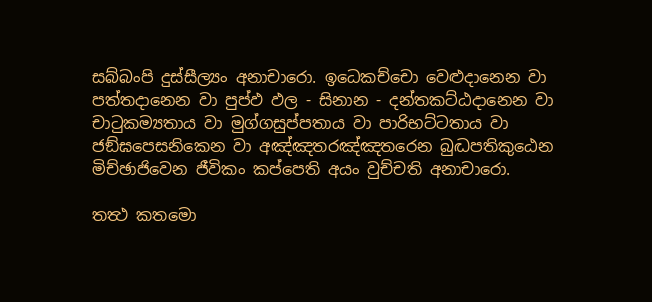සබ්බංපි දුස්සීල්‍යං අනාචාරො. ඉධෙකච්චො වෙළුදානෙන වා පත්තදානෙන වා පුප්ඵ ඵල - සිනාන - දන්තකට්ඨදානෙන වා චාටුකම්‍යතාය වා මුග්ගසුප්පතාය වා පාරිභට්ටතාය වා ජඞ්ඝපෙසනිකෙන වා අඤ්ඤතරඤ්ඤතරෙන බුද්‍ධපතිකුඨෙන මිච්ඡාජිවෙන ජීවිකං කප්පෙති අයං වුච්චති අනාචාරො.

තත්‍ථ කතමො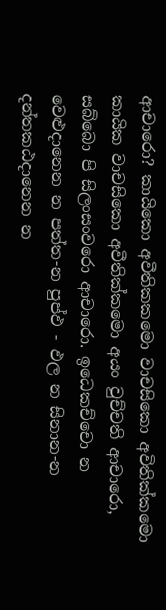ආචාරො? කායිකො අවීතිකකමො වාචසිකො අවිතික්කමො කායික වාචසිකො අවීතික්කමො අයං වුච්චති ආචාරො, සබ්බො පි සිලංසංවරො ආචාරො. ඉධෙකච්චො න වෙළුදානෙන න පත්ත-න පුප්ඵ - ඵල න සිනාන-න දන්තකඨදානෙන න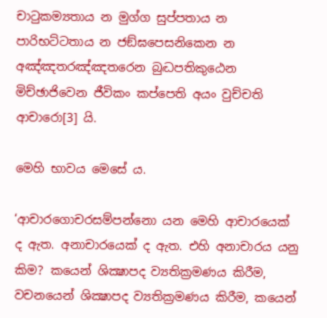චාටුකම්‍යතාය න මුග්ග සුප්පතාය න පාරිභට්ටතාය න ජඞ්ඝපෙසනිකෙන න අඤ්ඤතරඤ්ඤතරෙන බුද්‍ධපතිකුඨෙන මිච්ඡාජිවෙන ජීවිකං කප්පෙති අයං වුච්චති ආචාරො[3] යි.

මෙහි භාවය මෙසේ ය.

‘ආචාරගොචරසම්පන්නො යන මෙහි ආචාරයෙක් ද ඇත. අනාචාරයෙක් ද ඇත. එහි අනාචාරය යනු කිම? කයෙන් ශික්‍ෂාපද ව්‍යතික්‍ර‍මණය කිරීම, වචනයෙන් ශික්‍ෂාපද ව්‍යතික්‍ර‍මණය කිරීම, කයෙන්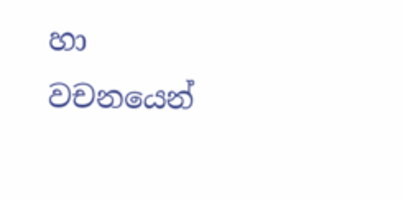හා වචනයෙන්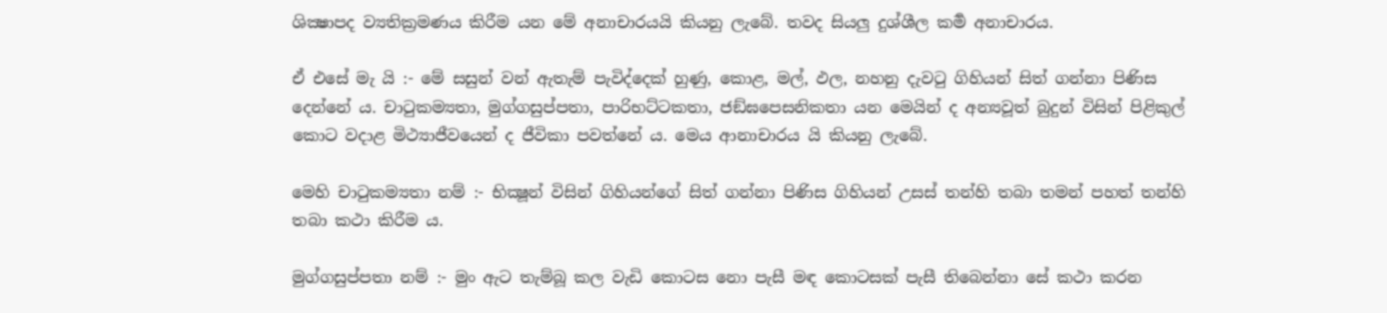ශික්‍ෂාපද ව්‍යතික්‍ර‍මණය කිරීම යන මේ අනාචාරයයි කියනු ලැබේ. තවද සියලු දුශ්ශීල කර්‍ම අනාචාරය.

ඒ එසේ මැ යි :- මේ සසුන් වන් ඇතැම් පැවිද්දෙක් හුණු, කොළ, මල්, ඵල, නහනු දැවටු ගිහියන් සිත් ගන්නා පිණිස දෙන්නේ ය. චාටුකම්‍යතා, මුග්ගසුප්පතා, පාරිභට්ටකතා, ජඞ්ඝපෙසනිකතා යන මෙයින් ද අන්‍යවූත් බුදුන් විසින් පිළිකුල් කොට වදාළ මිථ්‍යාජීවයෙන් ද ජීවිකා පවත්නේ ය. මෙය ආනාචාරය යි කියනු ලැබේ.

මෙහි චාටුකම්‍යතා නම් :- භික්‍ෂූන් විසින් ගිහියන්ගේ සිත් ගන්නා පිණිස ගිහියන් උසස් තන්හි තබා තමන් පහත් තන්හි තබා කථා කිරීම ය.

මුග්ගසුප්පතා නම් :- මුං ඇට තැම්බූ කල වැඩි කොටස නො පැසී මඳ කොටසක් පැසී තිබෙන්නා සේ කථා කරන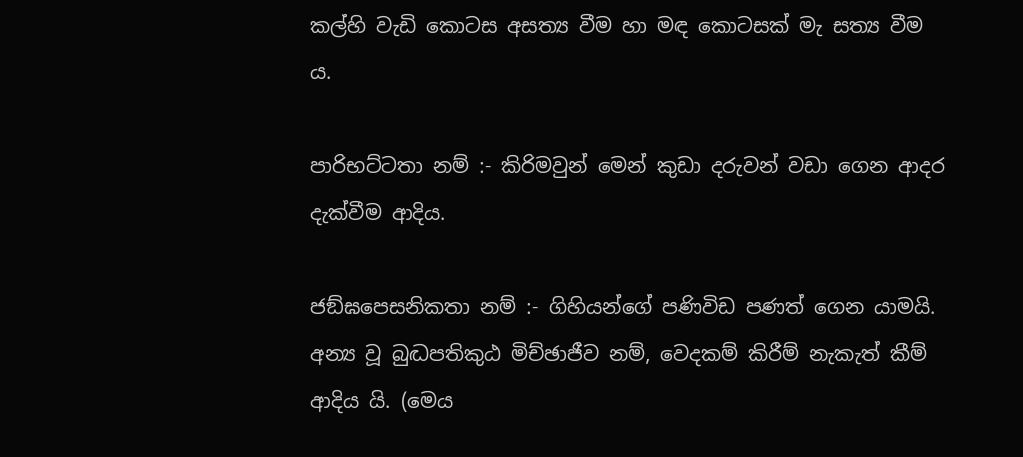කල්හි වැඩි කොටස අසත්‍ය වීම හා මඳ කොටසක් මැ සත්‍ය වීම ය.

පාරිභට්ටතා නම් :- කිරිමවුන් මෙන් කුඩා දරුවන් වඩා ගෙන ආදර දැක්වීම ආදිය.

ජඞ්ඝපෙසනිකතා නම් :- ගිහියන්ගේ පණිවිඩ පණත් ගෙන යාමයි. අන්‍ය වූ බුද්‍ධපතිකුඨ මිච්ඡාජීව නම්, වෙදකම් කිරීම් නැකැත් කීම් ආදිය යි. (මෙය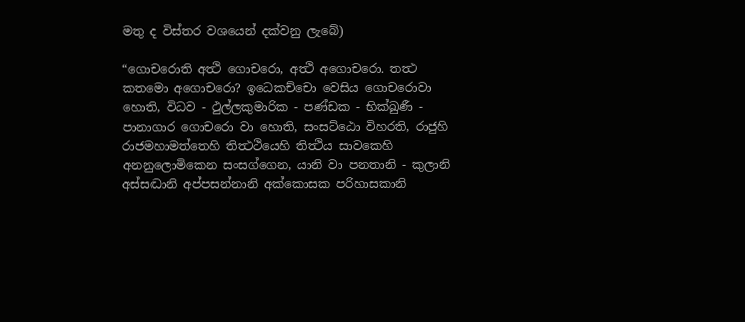මතු ද විස්තර වශයෙන් දක්වනු ලැබේ)

“ගොචරොති අත්‍ථි ගොචරො, අත්‍ථි අගොචරො. තත්‍ථ කතමො අගොචරො? ඉධෙකච්චො වෙසිය ගොචරොවා හොති, විධව - ථුල්ලකුමාරික - පණ්ඩක - භික්ඛුණී - පානාගාර ගොචරො වා හොති, සංසට්ඨො විහරති, රාජුහි රාජමහාමත්තෙහි තිත්‍ථථියෙහි තිත්‍ථිය සාවකෙහි අනනුලොමිකෙන සංසග්ගෙන, යානි වා පනතානි - කුලානි අස්සද්‍ධානි අප්පසන්නානි අක්කොසක පරිහාසකානි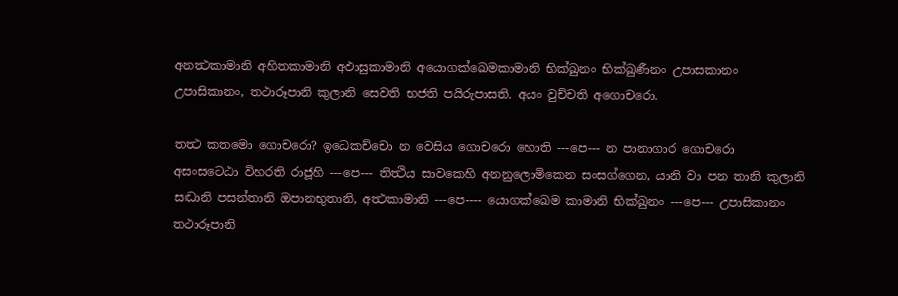අනත්‍ථකාමානි අහිතකාමානි අඵාසුකාමානි අයොගක්ඛෙමකාමානි භික්ඛුනං භික්ඛුණීනං උපාසකානං උපාසිකානං, තථාරූපානි කුලානි සෙවති භජති පයිරුපාසති. අයං වුච්චති අගොචරො.

තත්‍ථ කතමො ගොචරො? ඉධෙකච්චො න වෙසිය ගොචරො හොති ---පෙ--- න පානාගාර ගොචරො අසංසටෙඨා විහරති රාජූහි ---පෙ--- තිත්‍ථිය සාවකෙහි අනනුලොමිකෙන සංසග්ගෙන, යානි වා පන තානි කුලානි සද්‍ධානි පසන්තානි ඔපානභුතානි, අත්‍ථකාමානි ---පෙ---- යොගක්ඛෙම කාමානි භික්ඛුනං ---පෙ--- උපාසිකානං තථාරූපානි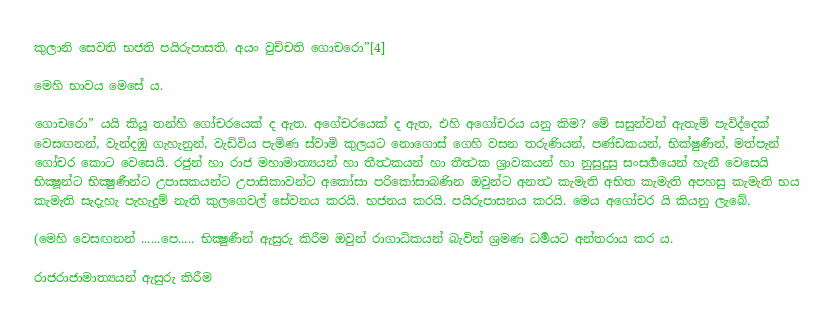කුලානි සෙවති භජති පයිරුපාසති. අයං වුච්චති ගොචරො”[4]

මෙහි භාවය මෙසේ ය.

ගොචරො” යයි කියූ තන්හි ගෝචරයෙක් ද ඇත. අගේචරයෙක් ද ඇත, එහි අගෝචරය යනු කිම? මේ සසුන්වන් ඇතැම් පැවිද්දෙක් වෙසඟනන්, වැන්දඹු ගැහැනුන්, වැඩිවිය පැමිණ ස්වාමි කුලයට නොගොස් ගෙහි වසන තරුණියන්, පණ්ඩකයන්, භික්ෂුණීන්, මත්පැන් ගෝචර කොට වෙසෙයි. රජුන් හා රාජ මහාමාත්‍යයන් හා තීත්‍ථකයන් හා තීත්‍ථක ශ්‍රාවකයන් හා නුසුදුසු සංසර්‍ගයෙන් හැනී වෙසෙයි භික්‍ෂූන්ට භික්‍ෂුණීන්ට උපාසකයන්ට උපාසිකාවන්ට අකෝසා පරිකෝසාබණින ඔවුන්ට අනත්‍ථ කැමැති අභිත කැමැති අපහසු කැමැති භය කැමැති සැදැහැ පැහැදුම් නැති කුලගෙවල් සේවනය කරයි. භජනය කරයි. පයිරුපාසනය කරයි. මෙය අගෝචර යි කියනු ලැබේ.

(මෙහි වෙසඟනන් ......පෙ..... භික්‍ෂුණීන් ඇසුරු කිරීම ඔවුන් රාගාධිකයන් බැවින් ශ්‍ර‍මණ ධර්‍මයට අන්තරාය කර ය.

රාජරාජාමාත්‍යයන් ඇසුරු කිරීම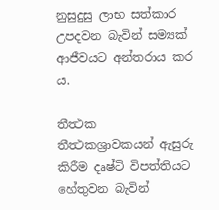නුසුදුසු ලාභ සත්කාර උපදවන බැවින් සම්‍යක් ආජීවයට අන්තරාය කර ය.

තීත්‍ථක තීත්‍ථකශ්‍රාවකයන් ඇසුරු කිරීම දෘෂ්ටි විපත්තියට හේතුවන බැවින්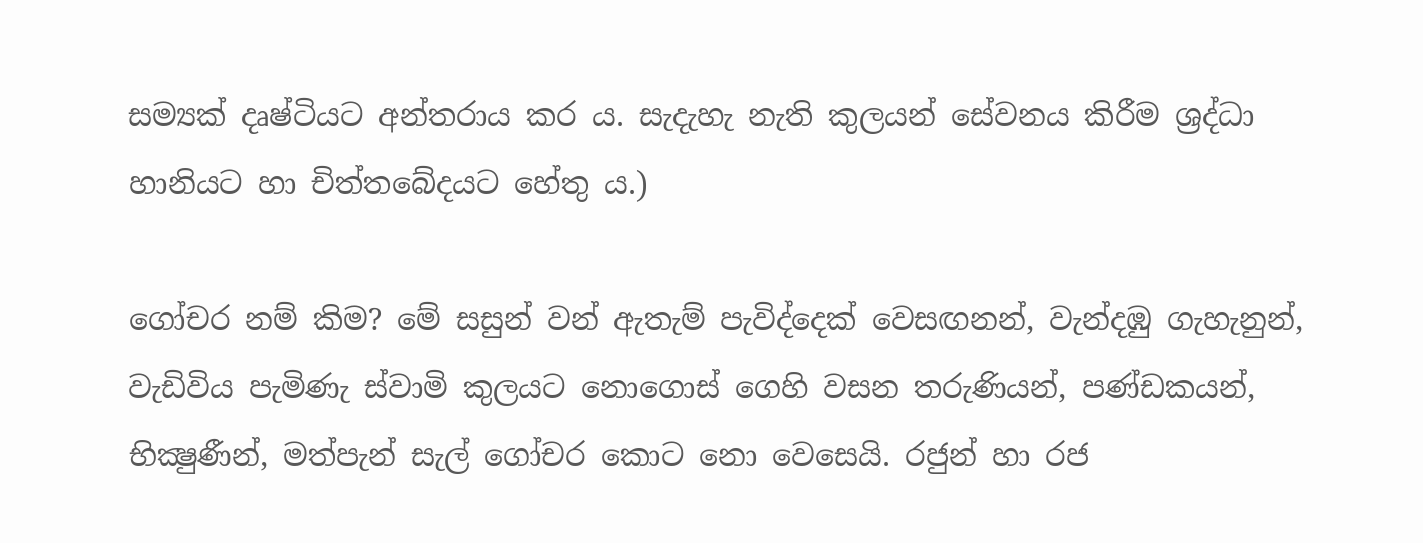සම්‍යක් දෘෂ්ටියට අන්තරාය කර ය. සැදැහැ නැති කුලයන් සේවනය කිරීම ශ්‍ර‍ද්ධා හානියට හා චිත්තබේදයට හේතු ය.)

ගෝචර නම් කිම? මේ සසුන් වන් ඇතැම් පැවිද්දෙක් වෙසඟනන්, වැන්දඹු ගැහැනුන්, වැඩිවිය පැමිණැ ස්වාමි කුලයට නොගොස් ගෙහි වසන තරුණියන්, පණ්ඩකයන්, භික්‍ෂුණීන්, මත්පැන් සැල් ගෝචර කොට නො වෙසෙයි. රජුන් හා රජ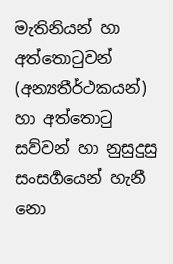මැතිනියන් හා අත්තොටුවන් (අන්‍යතීර්ථකයන්) හා අත්තොටු සව්වන් හා නුසුදුසු සංසර්‍ගයෙන් හැනී නො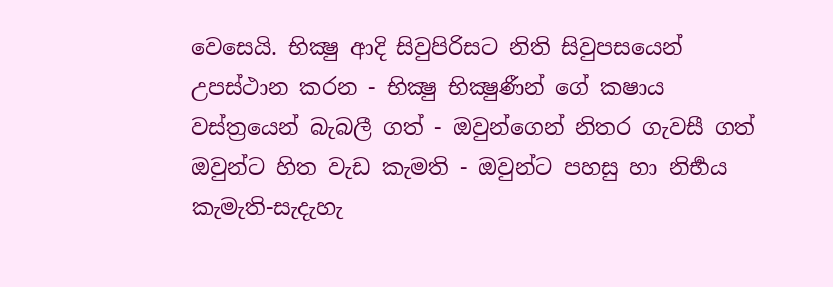වෙසෙයි. භික්‍ෂු ආදි සිවුපිරිසට නිති සිවුපසයෙන් උපස්ථාන කරන - භික්‍ෂු භික්‍ෂුණීන් ගේ කෂාය වස්ත්‍රයෙන් බැබලී ගත් - ඔවුන්ගෙන් නිතර ගැවසී ගත් ඔවුන්ට හිත වැඩ කැමති - ඔවුන්ට පහසු හා නිර්‍භය කැමැති-සැදැහැ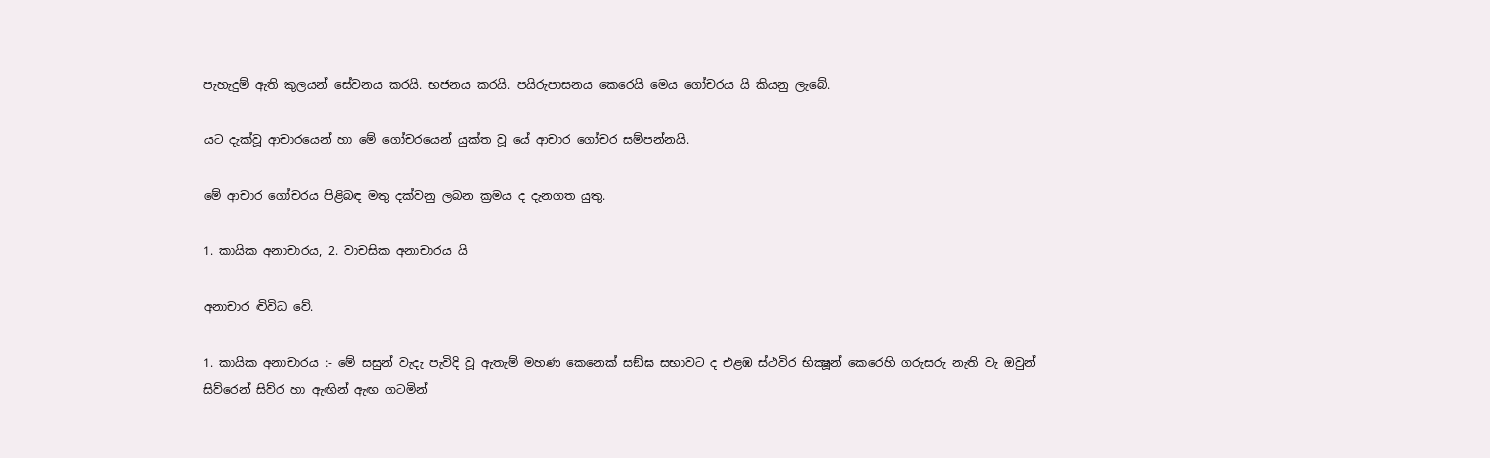පැහැදුම් ඇති කුලයන් සේවනය කරයි. භජනය කරයි. පයිරුපාසනය කෙරෙයි මෙය ගෝචරය යි කියනු ලැබේ.

යට දැක්වූ ආචාරයෙන් හා මේ ගෝචරයෙන් යුක්ත වූ යේ ආචාර ගෝචර සම්පන්නයි.

මේ ආචාර ගෝචරය පිළිබඳ මතු දක්වනු ලබන ක්‍ර‍මය ද දැනගත යුතු.

1. කායික අනාචාරය, 2. වාචසික අනාචාරය යි

අනාචාර ද්‍විවිධ වේ.

1. කායික අනාචාරය :- මේ සසුන් වැදැ පැවිදි වූ ඇතැම් මහණ කෙනෙක් සඞ්ඝ සභාවට ද එළඹ ස්ථවිර භික්‍ෂූන් කෙරෙහි ගරුසරු නැති වැ ඔවුන් සිව්රෙන් සිව්ර හා ඇඟින් ඇඟ ගටමින්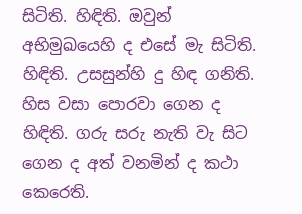සිටිති. හිඳිති. ඔවුන් අභිමුඛයෙහි ද එසේ මැ සිටිති. හිඳිති. උසසුන්හි දු හිඳ ගනිති. හිස වසා පොරවා ගෙන ද හිඳිති. ගරු සරු නැති වැ සිට ගෙන ද අත් වනමින් ද කථා කෙරෙති.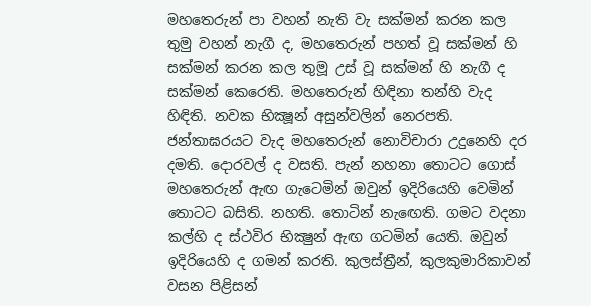මහතෙරුන් පා වහන් නැති වැ සක්මන් කරන කල තුමු වහන් නැගී ද, මහතෙරුන් පහත් වූ සක්මන් හි සක්මන් කරන කල තුමූ උස් වූ සක්මන් හි නැගී ද සක්මන් කෙරෙති. මහතෙරුන් හිඳිනා තන්හි වැද හිඳිති. නවක භික්‍ෂූන් අසුන්වලින් නෙරපති. ජන්තාඝරයට වැද මහතෙරුන් නොවිචාරා උදුනෙහි දර දමති. දොරවල් ද වසති. පැන් නහනා තොටට ගොස් මහතෙරුන් ඇඟ ගැටෙමින් ඔවුන් ඉදිරියෙහි වෙමින් තොටට බසිති. නහති. තොටින් නැඟෙති. ගමට වදනා කල්හි ද ස්ථවිර භික්‍ෂුන් ඇඟ ගටමින් යෙති. ඔවුන් ඉදිරියෙහි ද ගමන් කරති. කුලස්ත්‍රීන්, කුලකුමාරිකාවන් වසන පිළිසන්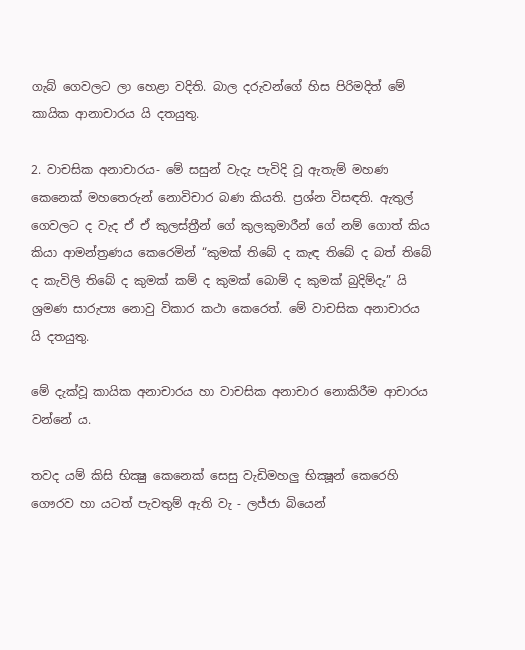ගැබ් ගෙවලට ලා හෙළා වදිති. බාල දරුවන්ගේ හිස පිරිමදිත් මේ කායික ආනාචාරය යි දතයුතු.

2. වාචසික අනාචාරය- මේ සසුන් වැදැ පැවිදි වූ ඇතැම් මහණ කෙනෙක් මහතෙරුන් නොවිචාර බණ කියති. ප්‍ර‍ශ්න විසඳති. ඇතුල් ගෙවලට ද වැද ඒ ඒ කුලස්ත්‍රීන් ගේ කුලකුමාරීන් ගේ නම් ගොත් කිය කියා ආමන්ත්‍ර‍ණය කෙරෙමින් “කුමක් තිබේ ද කැඳ තිබේ ද බත් තිබේ ද කැවිලි තිබේ ද කුමක් කම් ද කුමක් බොම් ද කුමක් බුදිම්දැ” යි ශ්‍ර‍මණ සාරුප්‍ය නොවු විකාර කථා කෙරෙත්. මේ වාචසික අනාචාරය යි දතයුතු.

මේ දැක්වූ කායික අනාචාරය හා වාචසික අනාචාර නොකිරීම ආචාරය වන්නේ ය.

තවද යම් කිසි භික්‍ෂු කෙනෙක් සෙසු වැඩිමහලු භික්‍ෂූන් කෙරෙහි ගෞරව හා යටත් පැවතුම් ඇති වැ - ලජ්ජා බියෙන්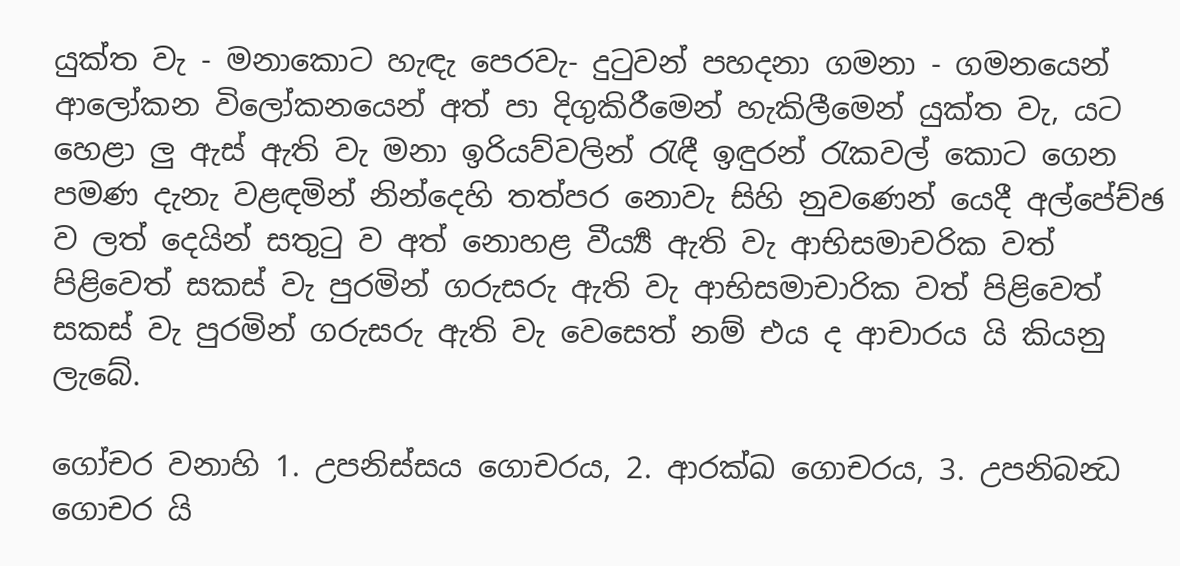යුක්ත වැ - මනාකොට හැඳැ පෙරවැ- දුටුවන් පහදනා ගමනා - ගමනයෙන් ආලෝකන විලෝකනයෙන් අත් පා දිගුකිරීමෙන් හැකිලීමෙන් යුක්ත වැ, යට හෙළා ලු ඇස් ඇති වැ මනා ඉරියව්වලින් රැඳී ඉඳුරන් රැකවල් කොට ගෙන පමණ දැනැ වළඳමින් නින්දෙහි තත්පර නොවැ සිහි නුවණෙන් යෙදී අල්පේච්ඡ ව ලත් දෙයින් සතුටු ව අත් නොහළ වීර්‍ය්‍ය ඇති වැ ආභිසමාචරික වත් පිළිවෙත් සකස් වැ පුරමින් ගරුසරු ඇති වැ ආභිසමාචාරික වත් පිළිවෙත් සකස් වැ පුරමින් ගරුසරු ඇති වැ වෙසෙත් නම් එය ද ආචාරය යි කියනු ලැබේ.

ගෝචර වනාහි 1. උපනිස්සය ගොචරය, 2. ආරක්‍ඛ ගොචරය, 3. උපනිබන්‍ධ ගොචර යි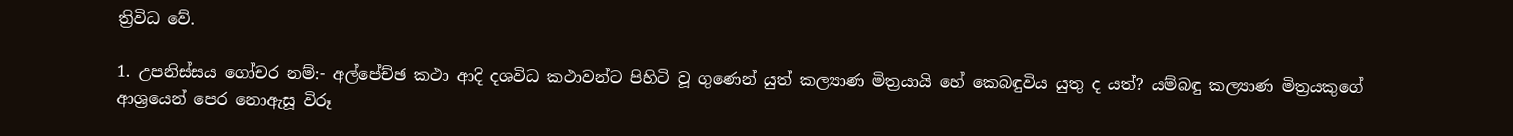ත්‍රිවිධ වේ.

1. උපනිස්සය ගෝචර නම්:- අල්පේච්ඡ කථා ආදි දශවිධ කථාවන්ට පිහිටි වූ ගුණෙන් යුත් කල්‍යාණ මිත්‍ර‍යායි හේ කෙබඳුවිය යුතු ද යත්? යම්බඳු කල්‍යාණ මිත්‍ර‍යකුගේ ආශ්‍රයෙන් පෙර නොඇසූ විරූ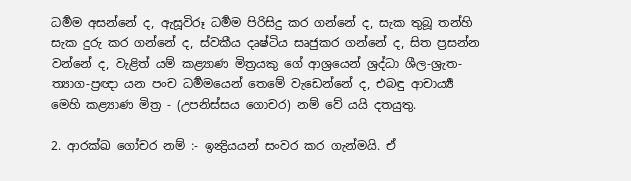ධර්‍මම අසන්නේ ද, ඇසූවිරූ ධර්‍මම පිරිසිදු කර ගන්නේ ද, සැක තුබූ තන්හි සැක දුරු කර ගන්නේ ද, ස්වකීය දෘෂ්ටිය සෘජුකර ගන්නේ ද, සිත ප්‍ර‍සන්න වන්නේ ද, වැළිත් යම් කළ්‍යාණ මිත්‍ර‍යකු ගේ ආශ්‍රයෙන් ශ්‍ර‍ද්ධා ශීල-ශ්‍රැත-ත්‍යාග-ප්‍ර‍ඥා යන පංච ධර්‍මමයෙන් තෙමේ වැඩෙන්නේ ද, එබඳු ආචාර්‍ය්‍ය මෙහි කළ්‍යාණ මිත්‍ර‍ - (උපනිස්සය ගොචර) නම් වේ යයි දතයුතු.

2. ආරක්ඛ ගෝචර නම් :- ඉන්‍ද්‍රියයන් සංවර කර ගැන්මයි. ඒ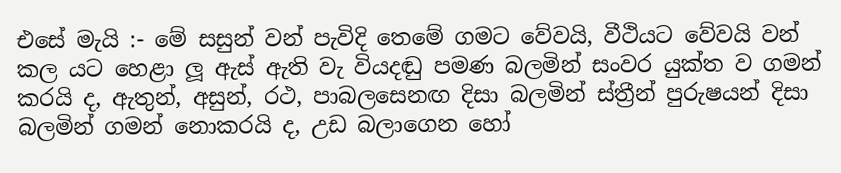එසේ මැයි :- මේ සසුන් වන් පැවිදි තෙමේ ගමට වේවයි, වීථියට වේවයි වන් කල යට හෙළා ලූ ඇස් ඇති වැ වියදඬු පමණ බලමින් සංවර යුක්ත ව ගමන් කරයි ද, ඇතුන්, අසුන්, රථ, පාබලසෙනඟ දිසා බලමින් ස්ත්‍රීන් පුරුෂයන් දිසා බලමින් ගමන් නොකරයි ද, උඩ බලාගෙන හෝ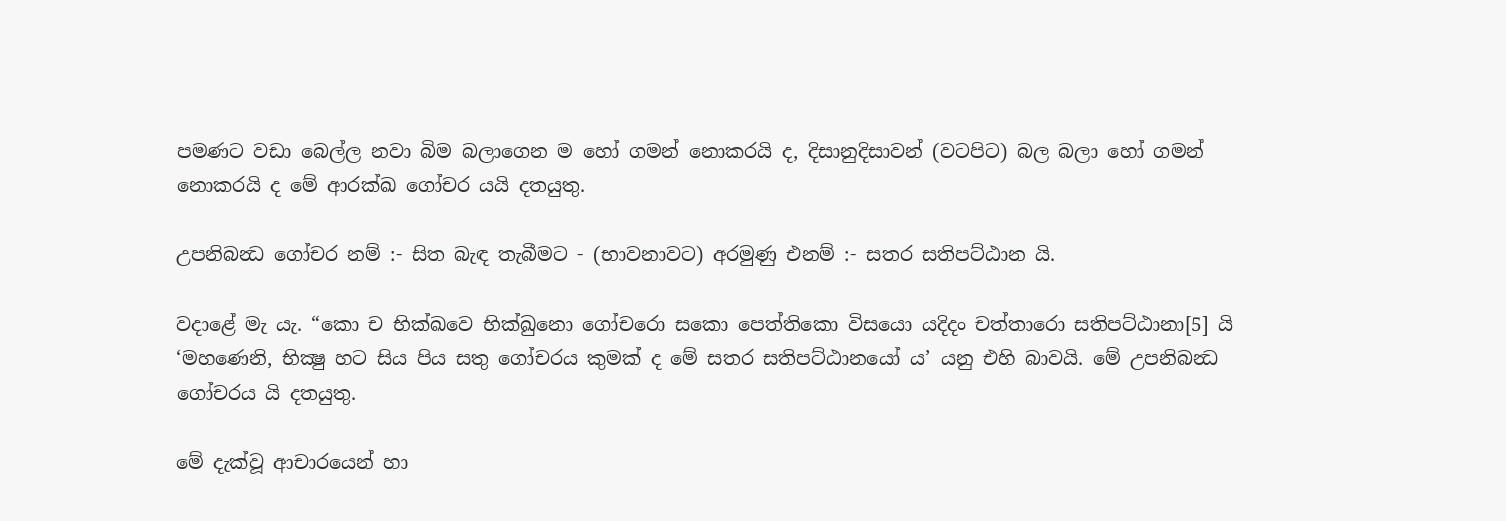පමණට වඩා බෙල්ල නවා බිම බලාගෙන ම හෝ ගමන් නොකරයි ද, දිසානුදිසාවන් (වටපිට) බල බලා හෝ ගමන් නොකරයි ද මේ ආරක්ඛ ගෝචර යයි දතයුතු.

උපනිබන්‍ධ ගෝචර නම් :- සිත බැඳ තැබීමට - (භාවනාවට) අරමුණු එනම් :- සතර සතිපට්ඨාන යි.

වදාළේ මැ යැ. “කො ච භික්ඛවෙ භික්ඛුනො ගෝචරො සකො පෙත්තිකො විසයො යදිදං චත්තාරො සතිපට්ඨානා[5] යි ‘මහණෙනි, භික්‍ෂු හට සිය පිය සතු ගෝචරය කුමක් ද මේ සතර සතිපට්ඨානයෝ ය’ යනු එහි බාවයි. මේ උපනිබන්‍ධ ගෝචරය යි දතයුතු.

මේ දැක්වූ ආචාරයෙන් හා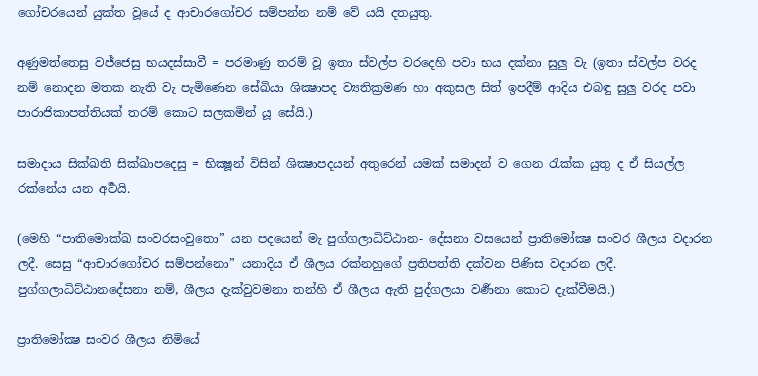ගෝචරයෙන් යුක්ත වූයේ ද ආචාරගෝචර සම්පන්න නම් වේ යයි දතයුතු.

අණුමත්තෙසු වජ්ජෙසු භයදස්සාවී = පරමාණු තරම් වූ ඉතා ස්වල්ප වරදෙහි පවා භය දක්නා සුලු වැ (ඉතා ස්වල්ප වරද නම් නොදන මතක නැති වැ පැමිණෙන සේඛියා ශික්‍ෂාපද ව්‍යතික්‍ර‍මණ හා අකුසල සිත් ඉපදීම් ආදිය එබඳු සුලු වරද පවා පාරාජිකාපත්තියක් තරම් කොට සලකමින් යූ සේයි.)

සමාදාය සික්ඛති සික්ඛාපදෙසු = භික්‍ෂූන් විසින් ශික්‍ෂාපදයන් අතුරෙන් යමක් සමාදන් ව ගෙන රැක්ක යුතු ද ඒ සියල්ල රක්නේය යන අර්‍ථයි.

(මෙහි “පාතිමොක්ඛ සංවරසංවුතො” යන පදයෙන් මැ පුග්ගලාධිට්ඨාන- දේසනා වසයෙන් ප්‍රාතිමෝක්‍ෂ සංවර ශීලය වදාරන ලදී. සෙසු “ආචාරගෝචර සම්පන්නො” යනාදිය ඒ ශීලය රක්නහුගේ ප්‍ර‍තිපත්ති දක්වන පිණිස වදාරන ලදී. පුග්ගලාධිට්ඨානදේසනා නම්, ශීලය දැක්වුවමනා තන්හි ඒ ශීලය ඇති පුද්ගලයා වර්‍ණනා කොට දැක්වීමයි.)

ප්‍රාතිමෝක්‍ෂ සංවර ශීලය නිමියේ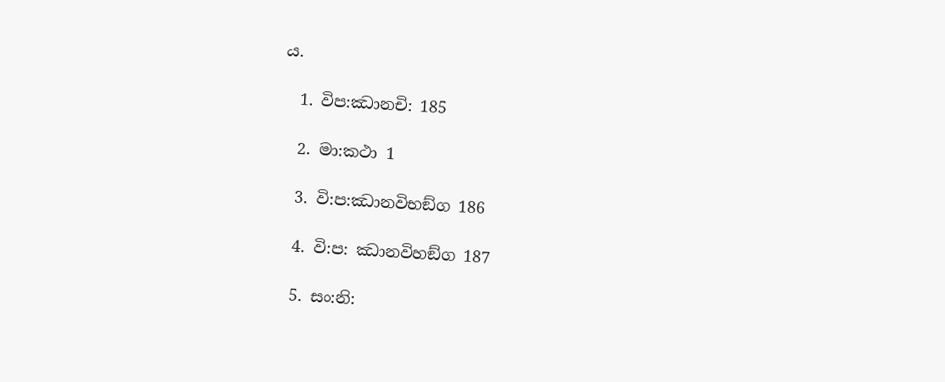ය.

  1. විප:ඣානචි: 185

  2. මා:කථා 1

  3. වි:ප:ඣානවිභඞ්ග 186

  4. වි:ප: ඣානවිහඞ්ග 187

  5. සං:නි: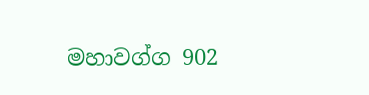මහාවග්ග 902